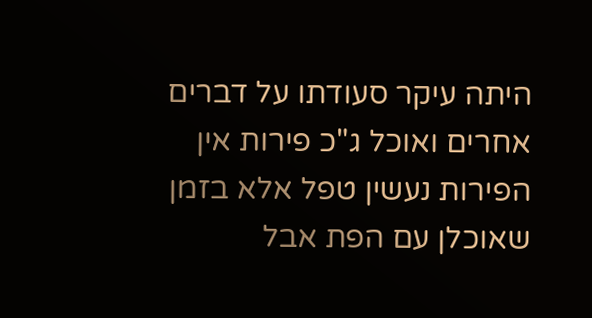היתה עיקר סעודתו על דברים אחרים ואוכל ג"כ פירות אין הפירות נעשין טפל אלא בזמן שאוכלן עם הפת אבל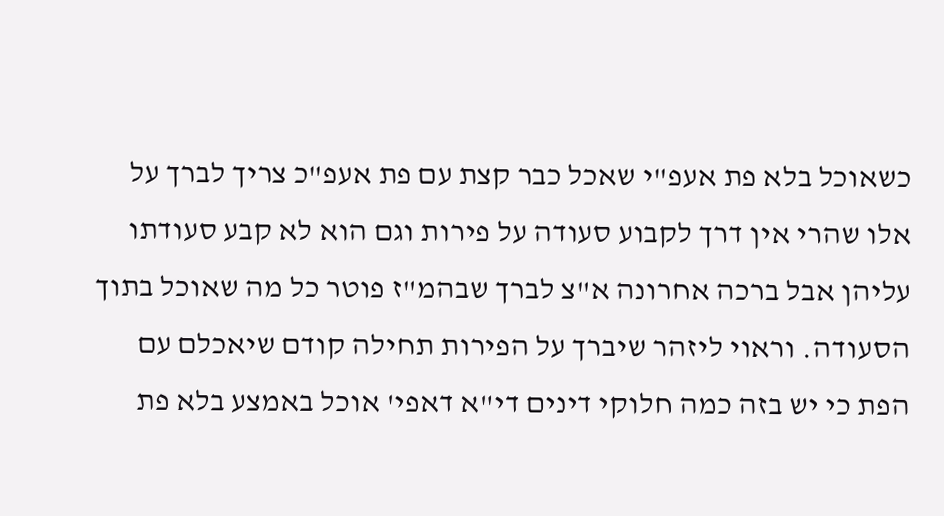כשאוכל בלא פת אעפ"י שאכל כבר קצת עם פת אעפ"כ צריך לברך על אלו שהרי אין דרך לקבוע סעודה על פירות וגם הוא לא קבע סעודתו עליהן אבל ברכה אחרונה א"צ לברך שבהמ"ז פוטר כל מה שאוכל בתוך הסעודה. וראוי ליזהר שיברך על הפירות תחילה קודם שיאכלם עם הפת כי יש בזה כמה חלוקי דינים די"א דאפי' אוכל באמצע בלא פת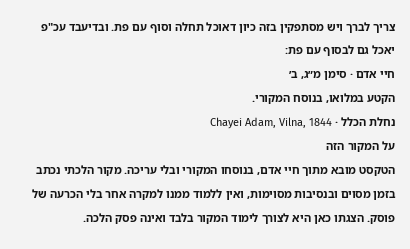צריך לברך ויש מסתפקין בזה כיון דאוכל תחלה וסוף עם פת. ובדיעבד עכ"פ יאכל גם לבסוף עם פת:
חיי אדם · סימן מ״ג, ב׳
הקטע במלואו, בנוסח המקורי.
נחלת הכלל · Chayei Adam, Vilna, 1844
על המקור הזה
הטקסט מובא מתוך חיי אדם, בנוסחו המקורי ובלי עריכה. מקור הלכתי נכתב בזמן מסוים ובנסיבות מסוימות, ואין ללמוד ממנו למקרה אחר בלי הכרעה של פוסק. הצגתו כאן היא לצורך לימוד המקור בלבד ואינה פסק הלכה.